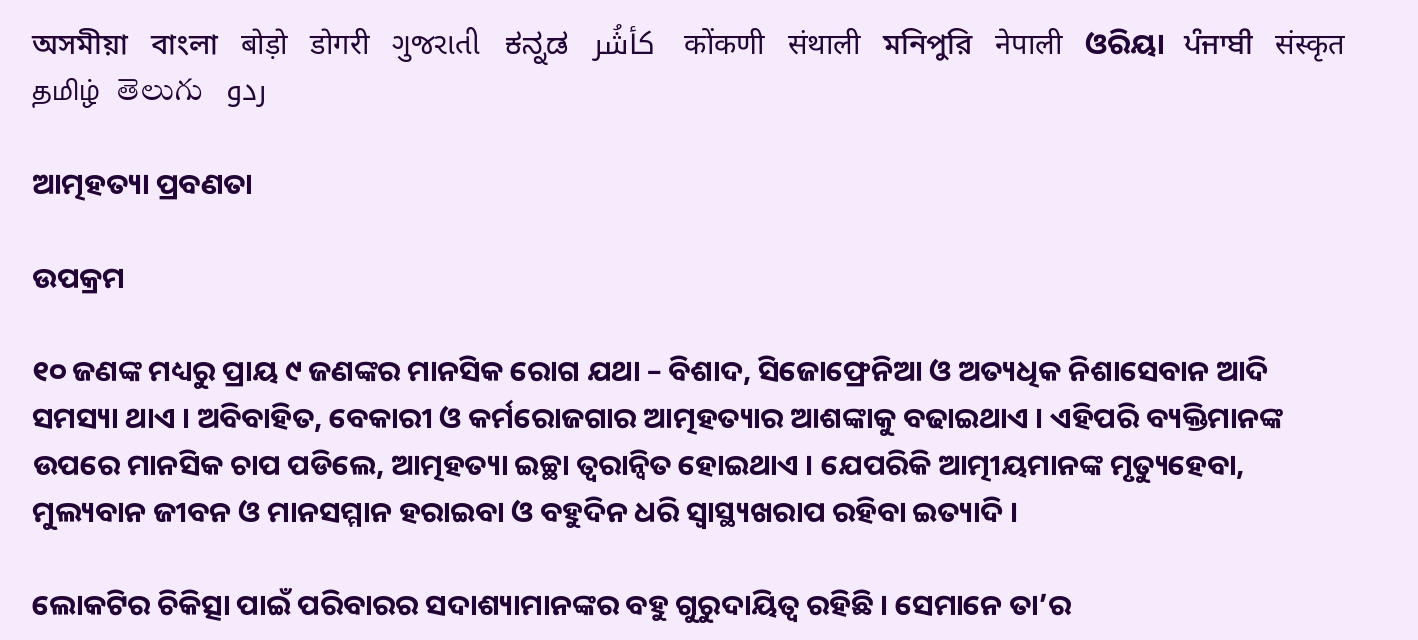অসমীয়া   বাংলা   बोड़ो   डोगरी   ગુજરાતી   ಕನ್ನಡ   كأشُر   कोंकणी   संथाली   মনিপুরি   नेपाली   ଓରିୟା   ਪੰਜਾਬੀ   संस्कृत   தமிழ்  తెలుగు   ردو

ଆତ୍ମହତ୍ୟା ପ୍ରବଣତା

ଉପକ୍ରମ

୧୦ ଜଣଙ୍କ ମଧ୍ୟରୁ ପ୍ରାୟ ୯ ଜଣଙ୍କର ମାନସିକ ରୋଗ ଯଥା – ବିଶାଦ, ସିଜୋଫ୍ରେନିଆ ଓ ଅତ୍ୟଧିକ ନିଶାସେବାନ ଆଦି ସମସ୍ୟା ଥାଏ । ଅବିବାହିତ, ବେକାରୀ ଓ କର୍ମରୋଜଗାର ଆତ୍ମହତ୍ୟାର ଆଶଙ୍କାକୁ ବଢାଇଥାଏ । ଏହିପରି ବ୍ୟକ୍ତିମାନଙ୍କ ଉପରେ ମାନସିକ ଚାପ ପଡିଲେ, ଆତ୍ମହତ୍ୟା ଇଚ୍ଛା ତ୍ୱରାନ୍ୱିତ ହୋଇଥାଏ । ଯେପରିକି ଆତ୍ମୀୟମାନଙ୍କ ମୃତ୍ୟୁହେବା, ମୁଲ୍ୟବାନ ଜୀବନ ଓ ମାନସମ୍ମାନ ହରାଇବା ଓ ବହୁଦିନ ଧରି ସ୍ୱାସ୍ଥ୍ୟଖରାପ ରହିବା ଇତ୍ୟାଦି ।

ଲୋକଟିର ଚିକିତ୍ସା ପାଇଁ ପରିବାରର ସଦାଶ୍ୟାମାନଙ୍କର ବହୁ ଗୁରୁଦାୟିତ୍ଵ ରହିଛି । ସେମାନେ ତା’ର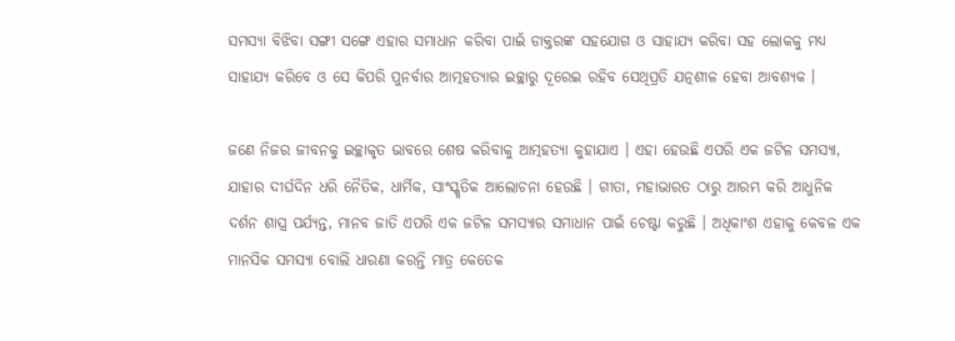ସମସ୍ଯା ବିଝିବା ସଙ୍ଗୀ ସଙ୍ଗେ ଏହାର ସମାଧାନ କରିବା ପାଇଁ ଡାକ୍ତରଙ୍କ ସହଯୋଗ ଓ ସାହାଯ୍ୟ କରିବା ସହ ଲୋକକୁ ମଧ୍ୟ ସାହାଯ୍ୟ କରିବେ ଓ ସେ କିପରି ପୁନର୍ବାର ଆତ୍ମହତ୍ୟାର ଇଚ୍ଛାରୁ ଦୂରେଇ ରହିବ ସେଥିପ୍ରତି ଯତ୍ନଶୀଳ ହେବା ଆବଶ୍ୟକ ।

ଜଣେ ନିଜର ଜୀବନକୁ ଇଚ୍ଛାକୃତ ଭାବରେ ଶେଷ କରିବାକୁ ଆତ୍ମହତ୍ୟା କୁହାଯାଏ । ଏହା ହେଉଛି ଏପରି ଏକ ଜଟିଳ ସମସ୍ୟା, ଯାହାର ଦୀର୍ଘଦିନ ଧରି ନୈତିକ, ଧାର୍ମିକ, ସାଂସ୍କୃତିକ ଆଲୋଚନା ହେଉଛି । ଗୀତା, ମହାଭାରତ ଠାରୁ ଆରମ୍ଭ କରି ଆଧୁନିକ ଦର୍ଶନ ଶାସ୍ତ୍ର ପର୍ଯ୍ୟନ୍ତ, ମାନବ ଜାତି ଏପରି ଏକ ଜଟିଳ ସମସ୍ୟାର ସମାଧାନ ପାଇଁ ଚେଷ୍ଟା କରୁଛି । ଅଧିକାଂଶ ଏହାକୁ କେବଳ ଏକ ମାନସିକ ସମସ୍ୟା ବୋଲି ଧାରଣା କରନ୍ତି ମାତ୍ର କେତେକ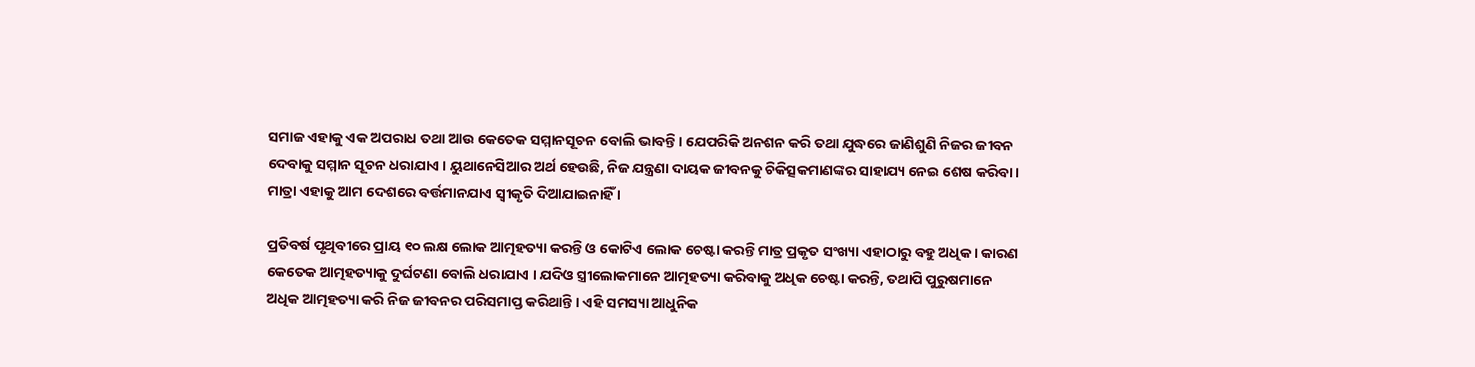ସମାଜ ଏହାକୁ ଏକ ଅପରାଧ ତଥା ଆଉ କେତେକ ସମ୍ମାନସୂଚନ ବୋଲି ଭାବନ୍ତି । ଯେପରିକି ଅନଶନ କରି ତଥା ଯୁଦ୍ଧରେ ଜାଣିଶୁଣି ନିଜର ଜୀବନ ଦେବାକୁ ସମ୍ମାନ ସୂଚନ ଧରାଯାଏ । ୟୁଥାନେସିଆର ଅର୍ଥ ହେଉଛି, ନିଜ ଯନ୍ତ୍ରଣା ଦାୟକ ଜୀବନକୁ ଚିକିତ୍ସକମାଣଙ୍କର ସାହାଯ୍ୟ ନେଇ ଶେଷ କରିବା । ମାତ୍ରା ଏହାକୁ ଆମ ଦେଶରେ ବର୍ତ୍ତମାନଯାଏ ସ୍ଵୀକୃତି ଦିଆଯାଇନାହିଁ ।

ପ୍ରତିବର୍ଷ ପୃଥିବୀରେ ପ୍ରାୟ ୧୦ ଲକ୍ଷ ଲୋକ ଆତ୍ମହତ୍ୟା କରନ୍ତି ଓ କୋଟିଏ ଲୋକ ଚେଷ୍ଟା କରନ୍ତି ମାତ୍ର ପ୍ରକୃତ ସଂଖ୍ୟା ଏହାଠାରୁ ବହୁ ଅଧିକ । କାରଣ କେତେକ ଆତ୍ମହତ୍ୟାକୁ ଦୁର୍ଘଟଣା ବୋଲି ଧରାଯାଏ । ଯଦିଓ ସ୍ତ୍ରୀଲୋକମାନେ ଆତ୍ମହତ୍ୟା କରିବାକୁ ଅଧିକ ଚେଷ୍ଟା କରନ୍ତି, ତଥାପି ପୁରୁଷମାନେ ଅଧିକ ଆତ୍ମହତ୍ୟା କରି ନିଜ ଜୀବନର ପରିସମାପ୍ତ କରିଥାନ୍ତି । ଏହି ସମସ୍ୟା ଆଧୁନିକ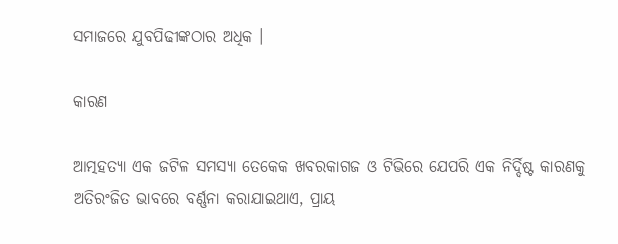ସମାଜରେ ଯୁବପିଢୀଙ୍କଠାର ଅଧିକ ।

କାରଣ

ଆତ୍ମହତ୍ୟା ଏକ ଜଟିଳ ସମସ୍ୟା ତେକେକ ଖବରକାଗଜ ଓ ଟିଭିରେ ଯେପରି ଏକ ନିର୍ଦ୍ଦିଷ୍ଟ କାରଣକୁ ଅତିରଂଜିତ ଭାବରେ ବର୍ଣ୍ଣନା କରାଯାଇଥାଏ, ପ୍ରାୟ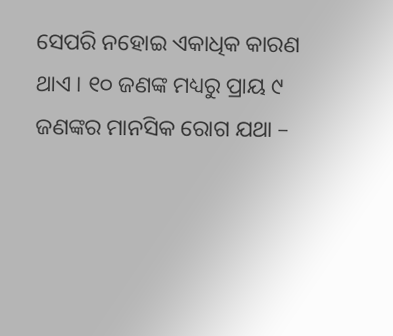ସେପରି ନହୋଇ ଏକାଧିକ କାରଣ ଥାଏ । ୧୦ ଜଣଙ୍କ ମଧ୍ୟରୁ ପ୍ରାୟ ୯ ଜଣଙ୍କର ମାନସିକ ରୋଗ ଯଥା –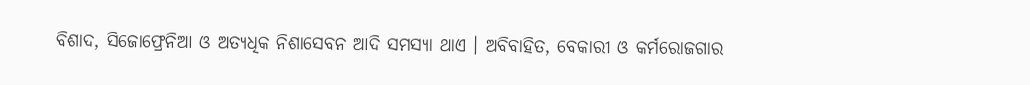ବିଶାଦ, ସିଜୋଫ୍ରେନିଆ ଓ ଅତ୍ୟଧିକ ନିଶାସେବନ ଆଦି ସମସ୍ୟା ଥାଏ । ଅବିବାହିତ, ବେକାରୀ ଓ କର୍ମରୋଜଗାର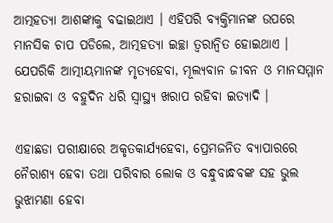ଆତ୍ମହତ୍ୟା ଆଶଙ୍କାକୁ ବଢାଇଥାଏ । ଏହିପରି ବ୍ୟକ୍ତିମାନଙ୍କ ଉପରେ ମାନସିକ ଚାପ ପଡିଲେ, ଆତ୍ମହତ୍ୟା ଇଚ୍ଛା ତ୍ଵରାନ୍ଵିତ ହୋଇଥାଏ । ଯେପରିକି ଆତ୍ମୀୟମାନଙ୍କ ମୃତ୍ୟହେବା, ମୂଲ୍ୟବାନ ଜୀବନ ଓ ମାନସମ୍ମାନ ହରାଇବା ଓ ବହୁଦିନ ଧରି ସ୍ୱାସ୍ଥ୍ୟ ଖରାପ ରହିବା ଇତ୍ୟାଦି ।

ଏହାଛଡା ପରୀକ୍ଷାରେ ଅକୃତକାର୍ଯ୍ୟହେବା, ପ୍ରେମଜନିତ ବ୍ୟାପାରରେ ନୈରାଶ୍ୟ ହେବା ତଥା ପରିବାର ଲୋକ ଓ ବନ୍ଧୁବାନ୍ଧବଙ୍କ ସହ ଭୁଲ ଭୁଝାମଣା ହେବା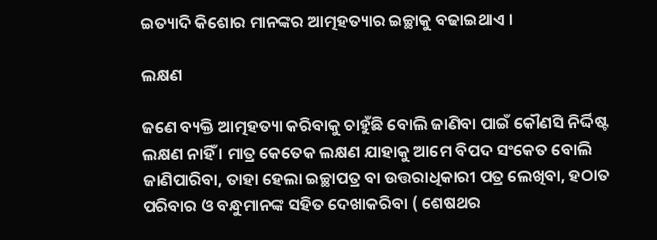ଇତ୍ୟାଦି କିଶୋର ମାନଙ୍କର ଆତ୍ମହତ୍ୟାର ଇଚ୍ଛାକୁ ବଢାଇଥାଏ ।

ଲକ୍ଷଣ

ଜଣେ ବ୍ୟକ୍ତି ଆତ୍ମହତ୍ୟା କରିବାକୁ ଚାହୁଁଛି ବୋଲି ଜାଣିବା ପାଇଁ କୌଣସି ନିର୍ଦ୍ଦିଷ୍ଟ ଲକ୍ଷଣ ନାହିଁ । ମାତ୍ର କେତେକ ଲକ୍ଷଣ ଯାହାକୁ ଆମେ ବିପଦ ସଂକେତ ବୋଲି ଜାଣିପାରିବା, ତାହା ହେଲା ଇଚ୍ଛାପତ୍ର ବା ଉତ୍ତରାଧିକାରୀ ପତ୍ର ଲେଖିବା, ହଠାତ ପରିବାର ଓ ବନ୍ଧୁମାନଙ୍କ ସହିତ ଦେଖାକରିବା ( ଶେଷଥର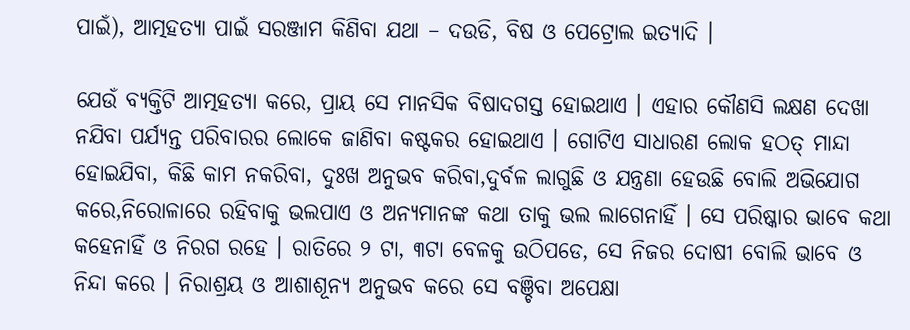ପାଇଁ), ଆତ୍ମହତ୍ୟା ପାଇଁ ସରଞ୍ଜାମ କିଣିବା ଯଥା – ଦଉଡି, ବିଷ ଓ ପେଟ୍ରୋଲ ଇତ୍ୟାଦି ।

ଯେଉଁ ବ୍ୟକ୍ତିଟି ଆତ୍ମହତ୍ୟା କରେ, ପ୍ରାୟ ସେ ମାନସିକ ବିଷାଦଗସ୍ତ ହୋଇଥାଏ । ଏହାର କୌଣସି ଲକ୍ଷଣ ଦେଖା ନଯିବା ପର୍ଯ୍ୟନ୍ତ ପରିବାରର ଲୋକେ ଜାଣିବା କଷ୍ଟକର ହୋଇଥାଏ । ଗୋଟିଏ ସାଧାରଣ ଲୋକ ହଠତ୍ ମାନ୍ଦା ହୋଇଯିବା, କିଛି କାମ ନକରିବା, ଦୁଃଖ ଅନୁଭବ କରିବା,ଦୁର୍ବଳ ଲାଗୁଛି ଓ ଯନ୍ତ୍ରଣା ହେଉଛି ବୋଲି ଅଭିଯୋଗ କରେ,ନିରୋଳାରେ ରହିବାକୁ ଭଲପାଏ ଓ ଅନ୍ୟମାନଙ୍କ କଥା ତାକୁ ଭଲ ଲାଗେନାହିଁ । ସେ ପରିଷ୍କାର ଭାବେ କଥା କହେନାହିଁ ଓ ନିରଗ ରହେ । ରାତିରେ ୨ ଟା, ୩ଟା ବେଳକୁ ଉଠିପଡେ, ସେ ନିଜର ଦୋଷୀ ବୋଲି ଭାବେ ଓ ନିନ୍ଦା କରେ । ନିରାଶ୍ରୟ ଓ ଆଶାଶୂନ୍ୟ ଅନୁଭବ କରେ ସେ ବଞ୍ଚିବା ଅପେକ୍ଷା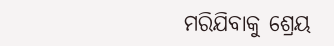ମରିଯିବାକୁ ଶ୍ରେୟ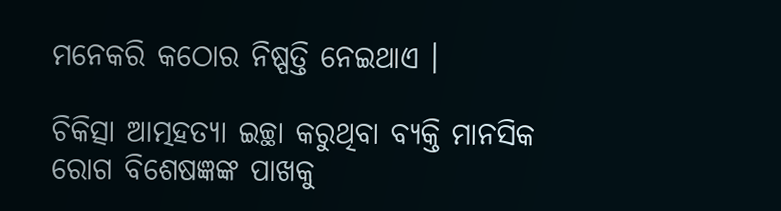ମନେକରି କଠୋର ନିଷ୍ପତ୍ତି ନେଇଥାଏ ।

ଚିକିତ୍ସା ଆତ୍ମହତ୍ୟା ଇଚ୍ଛା କରୁଥିବା ବ୍ୟକ୍ତି ମାନସିକ ରୋଗ ବିଶେଷଜ୍ଞଙ୍କ ପାଖକୁ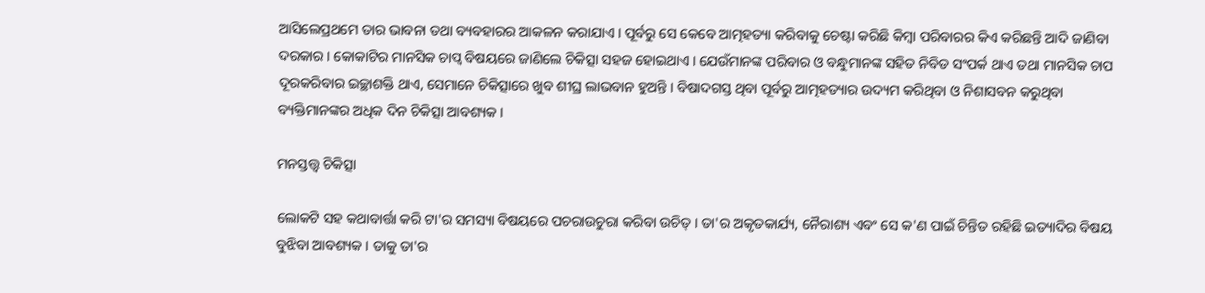ଆସିଲେପ୍ରଥମେ ତାର ଭାବନା ତଥା ବ୍ୟବହାରର ଆକଳନ କରାଯାଏ । ପୂର୍ବରୁ ସେ କେବେ ଆତ୍ମହତ୍ୟା କରିବାକୁ ଚେଷ୍ଟା କରିଛି କିମ୍ବା ପରିବାରର କିଏ କରିଛନ୍ତି ଆଦି ଜାଣିବା ଦରକାର । କୋକାଟିର ମାନସିକ ଚାପ୍ବ ବିଷୟରେ ଜାଣିଲେ ଚିକିତ୍ସା ସହଜ ହୋଇଥାଏ । ଯେଉଁମାନଙ୍କ ପରିବାର ଓ ବନ୍ଧୁମାନଙ୍କ ସହିତ ନିବିଡ ସଂପର୍କ ଥାଏ ତଥା ମାନସିକ ଚାପ ଦୂରକରିବାର ଇଚ୍ଛାଶକ୍ତି ଥାଏ, ସେମାନେ ଚିକିତ୍ସାରେ ଖୁବ ଶୀଘ୍ର ଲାଭବାନ ହୁଅନ୍ତି । ବିଷାଦଗସ୍ତ ଥିବା ପୂର୍ବରୁ ଆତ୍ମହତ୍ୟାର ଉଦ୍ୟମ କରିଥିବା ଓ ନିଶାସବନ କରୁଥିବା ବ୍ୟକ୍ତିମାନଙ୍କର ଅଧିକ ଦିନ ଚିକିତ୍ସା ଆବଶ୍ୟକ ।

ମନସ୍ତତ୍ତ୍ଵ ଚିକିତ୍ସା

ଲୋକଟି ସହ କଥାବାର୍ତ୍ତା କରି ଟା'ର ସମସ୍ୟା ବିଷୟରେ ପଚରାଉଚୁରା କରିବା ଉଚିତ୍ । ତା'ର ଅକୃତକାର୍ଯ୍ୟ, ନୈରାଶ୍ୟ ଏବଂ ସେ କ'ଣ ପାଇଁ ଚିନ୍ତିତ ରହିଛି ଇତ୍ୟାଦିର ବିଷୟ ବୁଝିବା ଆବଶ୍ୟକ । ତାକୁ ତା'ର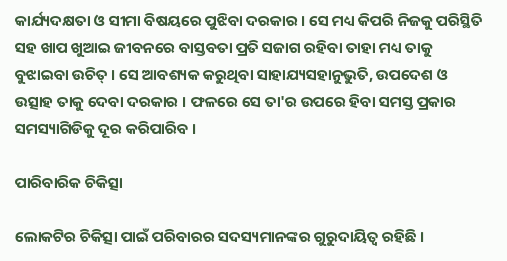କାର୍ଯ୍ୟଦକ୍ଷତା ଓ ସୀମା ବିଷୟରେ ପୁଝିବା ଦରକାର । ସେ ମଧ୍ୟ କିପରି ନିଜକୁ ପରିସ୍ଥିତି ସହ ଖାପ ଖୁଆଇ ଜୀବନରେ ବାସ୍ତବତା ପ୍ରତି ସଜାଗ ରହିବା ତାହା ମଧ୍ୟ ତାକୁ ବୁଝାଇବା ଉଚିତ୍ । ସେ ଆବଶ୍ୟକ କରୁଥିବା ସାହାଯ୍ୟସହାନୁଭୁତି, ଉପଦେଶ ଓ ଉତ୍ସାହ ତାକୁ ଦେବା ଦରକାର । ଫଳରେ ସେ ତା'ର ଉପରେ ହିବା ସମସ୍ତ ପ୍ରକାର ସମସ୍ୟାଗିଡିକୁ ଦୂର କରିପାରିବ ।

ପାରିବାରିକ ଚିକିତ୍ସା

ଲୋକଟିର ଚିକିତ୍ସା ପାଇଁ ପରିବାରର ସଦସ୍ୟମାନଙ୍କର ଗୁରୁଦାୟିତ୍ଵ ରହିଛି ।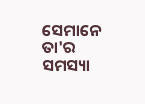ସେମାନେ ତା'ର ସମସ୍ୟା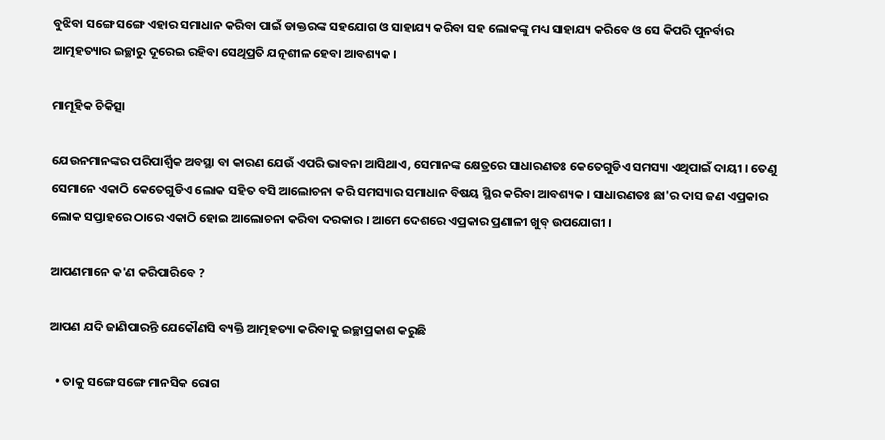ବୁଝିବା ସଙ୍ଗେ ସଙ୍ଗେ ଏହାର ସମାଧାନ କରିବା ପାଇଁ ଡାକ୍ତରଙ୍କ ସହଯୋଗ ଓ ସାହାଯ୍ୟ କରିବା ସହ ଲୋକଙ୍କୁ ମଧ୍ୟ ସାହାଯ୍ୟ କରିବେ ଓ ସେ କିପରି ପୁନର୍ବାର ଆତ୍ମହତ୍ୟାର ଇଚ୍ଛାରୁ ଦୂରେଇ ରହିବା ସେଥିପ୍ରତି ଯତ୍ନଶୀଳ ହେବା ଆବଶ୍ୟକ ।

ମାମୂହିକ ଚିକିତ୍ସା

ଯେଉନମାନଙ୍କର ପରିପାର୍ଶ୍ଵିକ ଅବସ୍ଥା ବା କାରଣ ଯେଉଁ ଏପରି ଭାବନା ଆସିଥାଏ, ସେମାନଙ୍କ କ୍ଷେତ୍ରରେ ସାଧାରଣତଃ କେତେଗୁଡିଏ ସମସ୍ୟା ଏଥିପାଇଁ ଦାୟୀ । ତେଣୁ ସେମାନେ ଏକାଠି କେତେଗୁଡିଏ ଲୋକ ସହିତ ବସି ଆଲୋଚନା କରି ସମସ୍ୟାର ସମାଧାନ ବିଷୟ ସ୍ଥିର କରିବା ଆବଶ୍ୟକ । ସାଧାରଣତଃ ଛା'ର ଦାସ ଜଣ ଏପ୍ରକାର ଲୋକ ସପ୍ତାହରେ ଠାରେ ଏକାଠି ହୋଇ ଆଲୋଚନା କରିବା ଦରକାର । ଆମେ ଦେଶରେ ଏପ୍ରକାର ପ୍ରଣାଳୀ ଖୁବ୍ ଉପଯୋଗୀ ।

ଆପଣମାନେ କ'ଣ କରିପାରିବେ ?

ଆପଣ ଯଦି ଜାଣିପାରନ୍ତି ଯେକୌଣସି ବ୍ୟକ୍ତି ଆତ୍ମହତ୍ୟା କରିବାକୁ ଇଚ୍ଛାପ୍ରକାଶ କରୁଛି

  • ତାକୁ ସଙ୍ଗେ ସଙ୍ଗେ ମାନସିକ ରୋଗ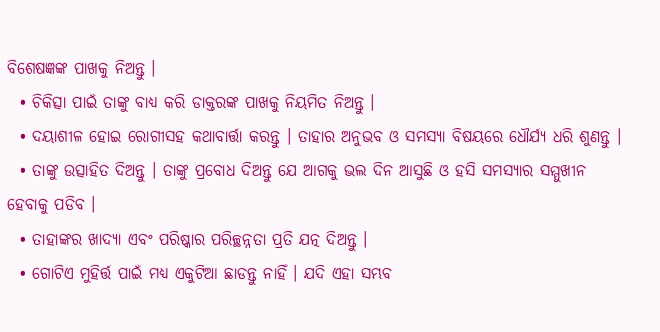ବିଶେଷଜ୍ଞଙ୍କ ପାଖକୁ ନିଅନ୍ତୁ ।
  • ଚିକିତ୍ସା ପାଇଁ ତାଙ୍କୁ ବାଧ୍ୟ କରି ଡାକ୍ତରଙ୍କ ପାଖକୁ ନିୟମିତ ନିଅନ୍ତୁ ।
  • ଦୟାଶୀଳ ହୋଇ ରୋଗୀସହ କଥାବାର୍ତ୍ତା କରନ୍ତୁ । ତାହାର ଅନୁଭବ ଓ ସମସ୍ୟା ବିଷୟରେ ଧୌର୍ଯ୍ୟ ଧରି ଶୁଣନ୍ତୁ ।
  • ତାଙ୍କୁ ଉତ୍ସାହିତ ଦିଅନ୍ତୁ । ତାଙ୍କୁ ପ୍ରବୋଧ ଦିଅନ୍ତୁ ଯେ ଆଗକୁ ଭଲ ଦିନ ଆସୁଛି ଓ ହସି ସମସ୍ୟାର ସମ୍ମୁଖୀନ ହେବାକୁ ପଡିବ ।
  • ତାହାଙ୍କର ଖାଦ୍ୟା ଏବଂ ପରିଷ୍କାର ପରିଚ୍ଛନ୍ନତା ପ୍ରତି ଯତ୍ନ ଦିଅନ୍ତୁ ।
  • ଗୋଟିଏ ମୁହିର୍ତ୍ତ ପାଇଁ ମଧ୍ୟ ଏକୁଟିଆ ଛାଡନ୍ତୁ ନାହିଁ । ଯଦି ଏହା ସମ୍ଭବ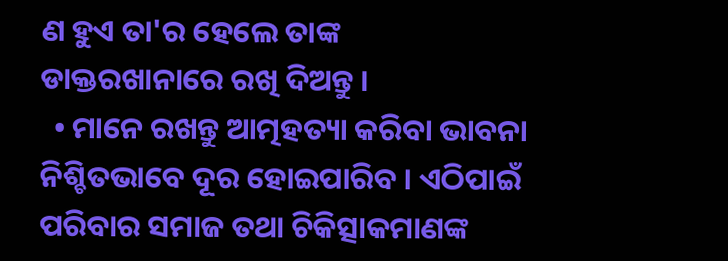ଣ ହୁଏ ତା'ର ହେଲେ ତାଙ୍କ ଡାକ୍ତରଖାନାରେ ରଖି ଦିଅନ୍ତୁ ।
  • ମାନେ ରଖନ୍ତୁ ଆତ୍ମହତ୍ୟା କରିବା ଭାବନା ନିଶ୍ଚିତଭାବେ ଦୂର ହୋଇପାରିବ । ଏଠିପାଇଁ ପରିବାର ସମାଜ ତଥା ଚିକିତ୍ସାକମାଣଙ୍କ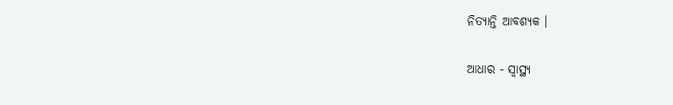ନିତ୍ୟାନ୍ତି ଆବଶ୍ୟକ ।

ଆଧାର - ସ୍ୱାସ୍ଥ୍ୟ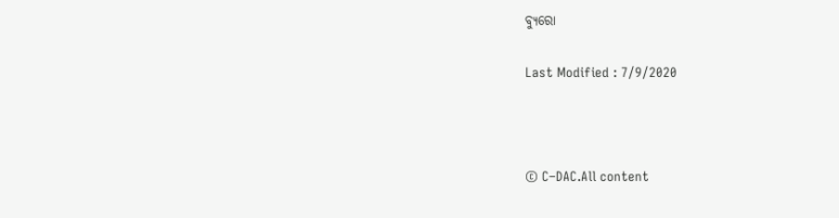ବ୍ୟୁରୋ

Last Modified : 7/9/2020



© C–DAC.All content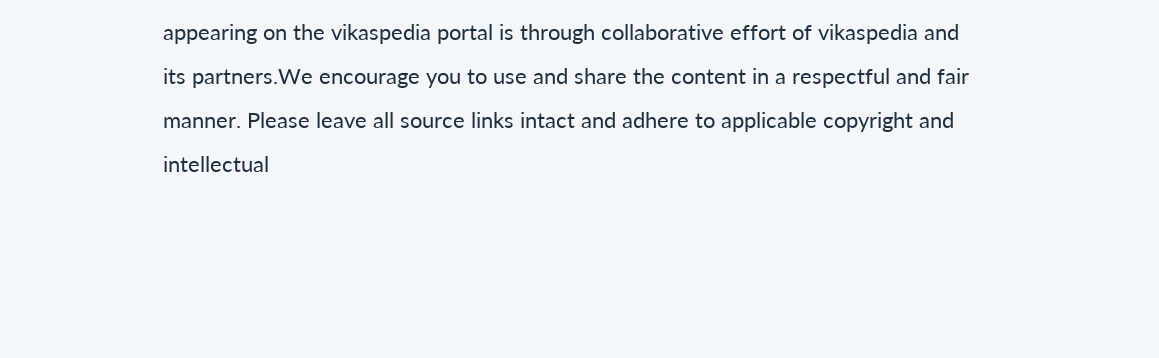appearing on the vikaspedia portal is through collaborative effort of vikaspedia and its partners.We encourage you to use and share the content in a respectful and fair manner. Please leave all source links intact and adhere to applicable copyright and intellectual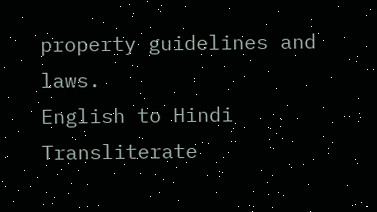property guidelines and laws.
English to Hindi Transliterate